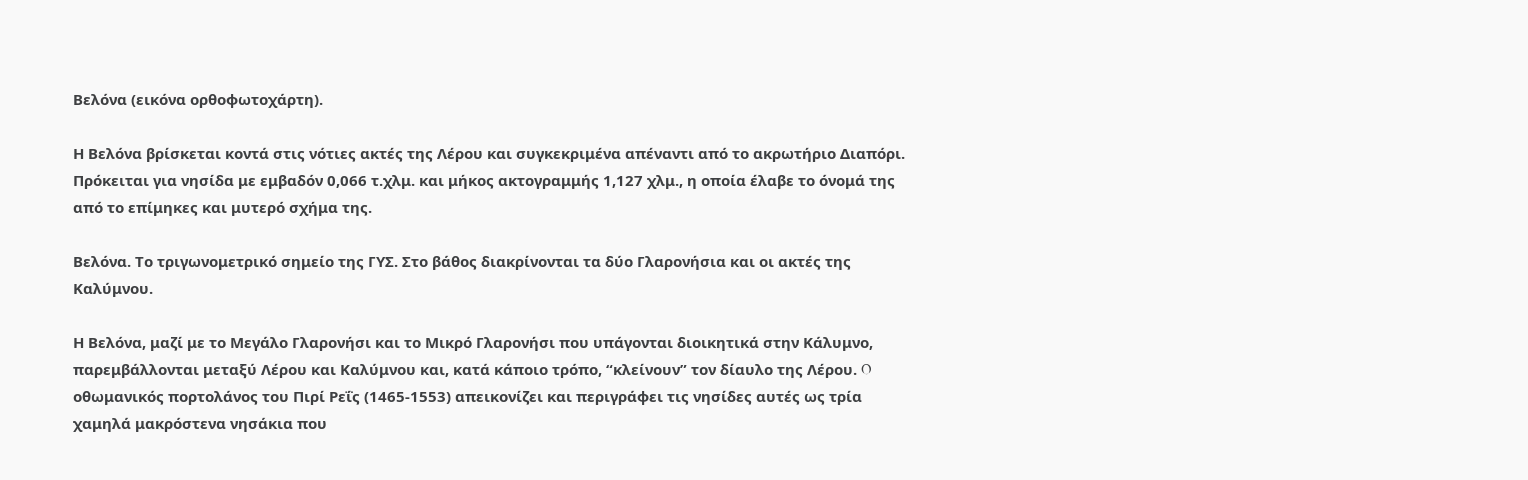Βελόνα (εικόνα ορθοφωτοχάρτη).

Η Βελόνα βρίσκεται κοντά στις νότιες ακτές της Λέρου και συγκεκριμένα απέναντι από το ακρωτήριο Διαπόρι. Πρόκειται για νησίδα με εμβαδόν 0,066 τ.χλμ. και μήκος ακτογραμμής 1,127 χλμ., η οποία έλαβε το όνομά της από το επίμηκες και μυτερό σχήμα της.

Βελόνα. Το τριγωνομετρικό σημείο της ΓΥΣ. Στο βάθος διακρίνονται τα δύο Γλαρονήσια και οι ακτές της Καλύμνου.

Η Βελόνα, μαζί με το Μεγάλο Γλαρονήσι και το Μικρό Γλαρονήσι που υπάγονται διοικητικά στην Κάλυμνο, παρεμβάλλονται μεταξύ Λέρου και Καλύμνου και, κατά κάποιο τρόπο, “κλείνουν” τον δίαυλο της Λέρου. O οθωμανικός πορτολάνος του Πιρί Ρεΐς (1465-1553) απεικονίζει και περιγράφει τις νησίδες αυτές ως τρία χαμηλά μακρόστενα νησάκια που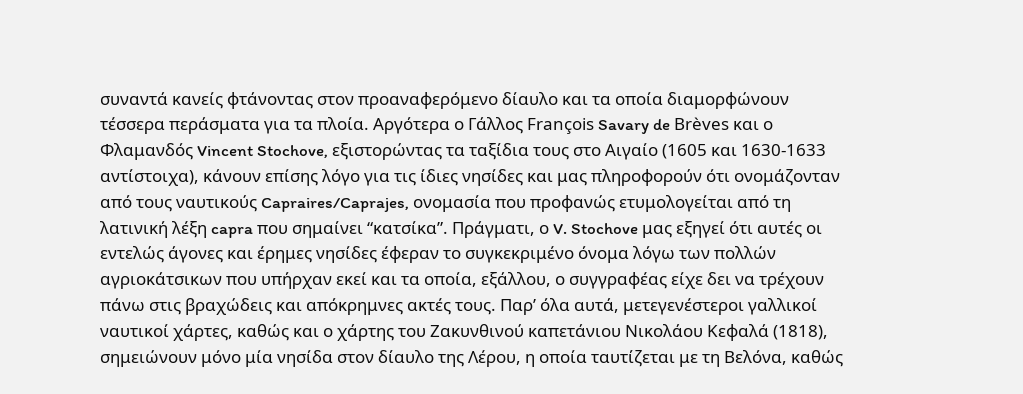συναντά κανείς φτάνοντας στον προαναφερόμενο δίαυλο και τα οποία διαμορφώνουν τέσσερα περάσματα για τα πλοία. Αργότερα ο Γάλλος François Savary de Brèves και ο Φλαμανδός Vincent Stochove, εξιστορώντας τα ταξίδια τους στο Αιγαίο (1605 και 1630-1633 αντίστοιχα), κάνουν επίσης λόγο για τις ίδιες νησίδες και μας πληροφορούν ότι ονομάζονταν από τους ναυτικούς Capraires/Caprajes, ονομασία που προφανώς ετυμολογείται από τη λατινική λέξη capra που σημαίνει “κατσίκα”. Πράγματι, ο V. Stochove μας εξηγεί ότι αυτές οι εντελώς άγονες και έρημες νησίδες έφεραν το συγκεκριμένο όνομα λόγω των πολλών αγριοκάτσικων που υπήρχαν εκεί και τα οποία, εξάλλου, ο συγγραφέας είχε δει να τρέχουν πάνω στις βραχώδεις και απόκρημνες ακτές τους. Παρ’ όλα αυτά, μετεγενέστεροι γαλλικοί ναυτικοί χάρτες, καθώς και ο χάρτης του Ζακυνθινού καπετάνιου Νικολάου Κεφαλά (1818), σημειώνουν μόνο μία νησίδα στον δίαυλο της Λέρου, η οποία ταυτίζεται με τη Βελόνα, καθώς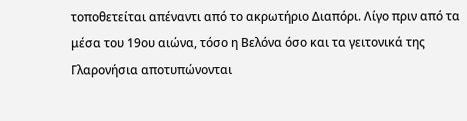τοποθετείται απέναντι από το ακρωτήριο Διαπόρι. Λίγο πριν από τα μέσα του 19ου αιώνα, τόσο η Βελόνα όσο και τα γειτονικά της Γλαρονήσια αποτυπώνονται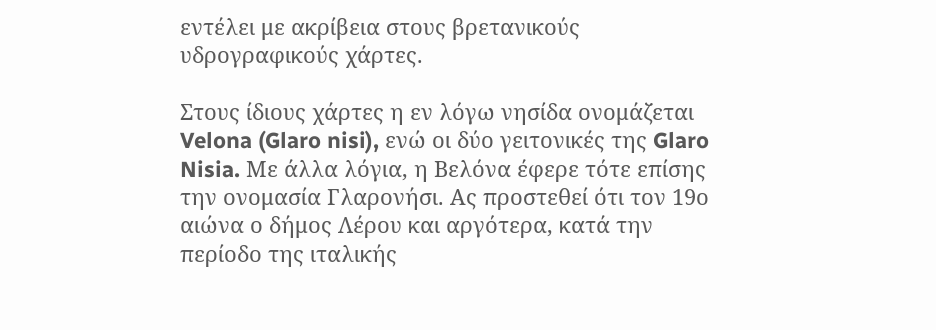εντέλει με ακρίβεια στους βρετανικούς υδρογραφικούς χάρτες.

Στους ίδιους χάρτες η εν λόγω νησίδα ονομάζεται Velona (Glaro nisi), ενώ οι δύο γειτονικές της Glaro Nisia. Με άλλα λόγια, η Βελόνα έφερε τότε επίσης την ονομασία Γλαρονήσι. Ας προστεθεί ότι τον 19ο αιώνα ο δήμος Λέρου και αργότερα, κατά την περίοδο της ιταλικής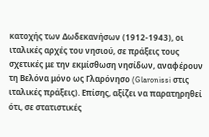κατοχής των Δωδεκανήσων (1912-1943), οι ιταλικές αρχές του νησιού, σε πράξεις τους σχετικές με την εκμίσθωση νησίδων, αναφέρουν τη Βελόνα μόνο ως Γλαρόνησο (Glaronissi στις ιταλικές πράξεις). Επίσης, αξίζει να παρατηρηθεί ότι, σε στατιστικές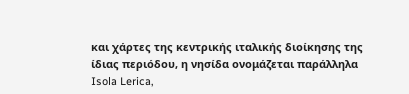και χάρτες της κεντρικής ιταλικής διοίκησης της ίδιας περιόδου, η νησίδα ονομάζεται παράλληλα Isola Lerica,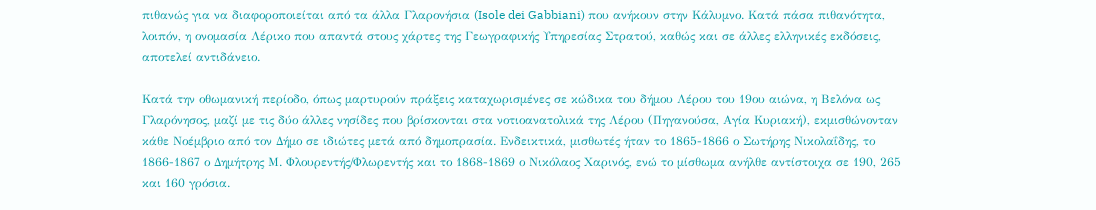πιθανώς για να διαφοροποιείται από τα άλλα Γλαρονήσια (Isole dei Gabbiani) που ανήκουν στην Κάλυμνο. Κατά πάσα πιθανότητα, λοιπόν, η ονομασία Λέρικο που απαντά στους χάρτες της Γεωγραφικής Υπηρεσίας Στρατού, καθώς και σε άλλες ελληνικές εκδόσεις, αποτελεί αντιδάνειο.

Κατά την οθωμανική περίοδο, όπως μαρτυρούν πράξεις καταχωρισμένες σε κώδικα του δήμου Λέρου του 19ου αιώνα, η Βελόνα ως Γλαρόνησος, μαζί με τις δύο άλλες νησίδες που βρίσκονται στα νοτιοανατολικά της Λέρου (Πηγανούσα, Αγία Κυριακή), εκμισθώνονταν κάθε Νοέμβριο από τον Δήμο σε ιδιώτες μετά από δημοπρασία. Ενδεικτικά, μισθωτές ήταν το 1865-1866 ο Σωτήρης Νικολαΐδης, το 1866-1867 ο Δημήτρης Μ. Φλουρεντής/Φλωρεντής και το 1868-1869 ο Νικόλαος Χαρινός, ενώ το μίσθωμα ανήλθε αντίστοιχα σε 190, 265 και 160 γρόσια.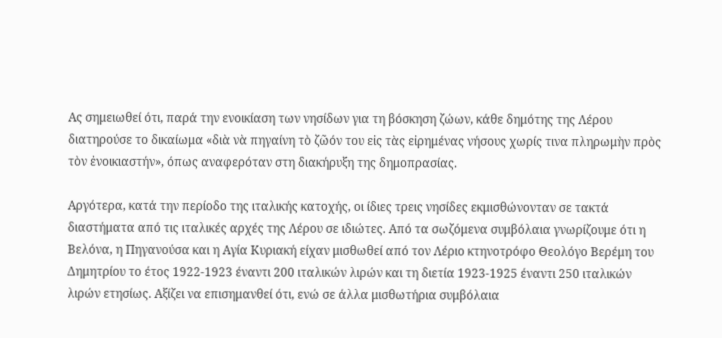Ας σημειωθεί ότι, παρά την ενοικίαση των νησίδων για τη βόσκηση ζώων, κάθε δημότης της Λέρου διατηρούσε το δικαίωμα «διὰ νὰ πηγαίνη τὸ ζῶόν του εἰς τὰς εἰρημένας νήσους χωρίς τινα πληρωμὴν πρὸς τὸν ἐνοικιαστήν», όπως αναφερόταν στη διακήρυξη της δημοπρασίας.

Αργότερα, κατά την περίοδο της ιταλικής κατοχής, οι ίδιες τρεις νησίδες εκμισθώνονταν σε τακτά διαστήματα από τις ιταλικές αρχές της Λέρου σε ιδιώτες. Από τα σωζόμενα συμβόλαια γνωρίζουμε ότι η Βελόνα, η Πηγανούσα και η Αγία Κυριακή είχαν μισθωθεί από τον Λέριο κτηνοτρόφο Θεολόγο Βερέμη του Δημητρίου το έτος 1922-1923 έναντι 200 ιταλικών λιρών και τη διετία 1923-1925 έναντι 250 ιταλικών λιρών ετησίως. Αξίζει να επισημανθεί ότι, ενώ σε άλλα μισθωτήρια συμβόλαια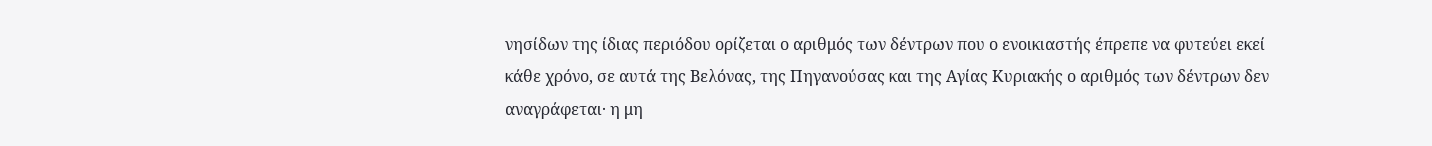νησίδων της ίδιας περιόδου ορίζεται ο αριθμός των δέντρων που ο ενοικιαστής έπρεπε να φυτεύει εκεί κάθε χρόνο, σε αυτά της Βελόνας, της Πηγανούσας και της Αγίας Κυριακής ο αριθμός των δέντρων δεν αναγράφεται· η μη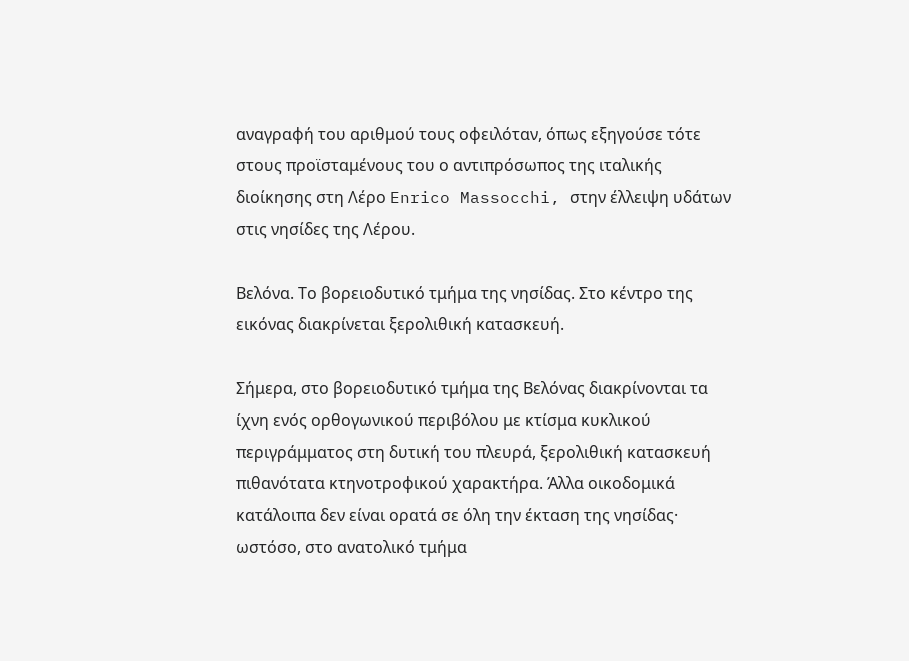αναγραφή του αριθμού τους οφειλόταν, όπως εξηγούσε τότε στους προϊσταμένους του ο αντιπρόσωπος της ιταλικής διοίκησης στη Λέρο Enrico Massocchi, στην έλλειψη υδάτων στις νησίδες της Λέρου.

Βελόνα. Το βορειοδυτικό τμήμα της νησίδας. Στο κέντρο της εικόνας διακρίνεται ξερολιθική κατασκευή.

Σήμερα, στο βορειοδυτικό τμήμα της Βελόνας διακρίνονται τα ίχνη ενός ορθογωνικού περιβόλου με κτίσμα κυκλικού περιγράμματος στη δυτική του πλευρά, ξερολιθική κατασκευή πιθανότατα κτηνοτροφικού χαρακτήρα. Άλλα οικοδομικά κατάλοιπα δεν είναι ορατά σε όλη την έκταση της νησίδας· ωστόσο, στο ανατολικό τμήμα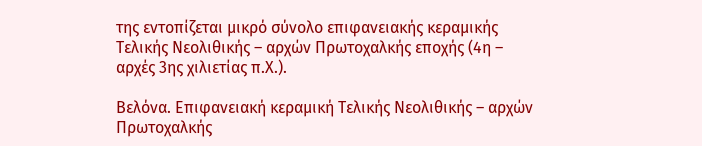της εντοπίζεται μικρό σύνολο επιφανειακής κεραμικής Τελικής Νεολιθικής – αρχών Πρωτοχαλκής εποχής (4η – αρχές 3ης χιλιετίας π.Χ.).

Βελόνα. Επιφανειακή κεραμική Τελικής Νεολιθικής – αρχών Πρωτοχαλκής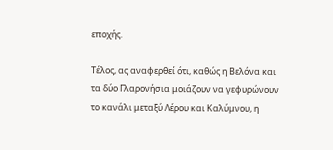εποχής.

Τέλος, ας αναφερθεί ότι, καθώς η Βελόνα και τα δύο Γλαρονήσια μοιάζουν να γεφυρώνουν το κανάλι μεταξύ Λέρου και Καλύμνου, η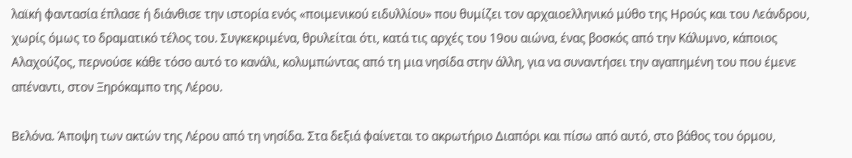λαϊκή φαντασία έπλασε ή διάνθισε την ιστορία ενός «ποιμενικού ειδυλλίου» που θυμίζει τον αρχαιοελληνικό μύθο της Ηρούς και του Λεάνδρου, χωρίς όμως το δραματικό τέλος του. Συγκεκριμένα, θρυλείται ότι, κατά τις αρχές του 19ου αιώνα, ένας βοσκός από την Κάλυμνο, κάποιος Αλαχούζος, περνούσε κάθε τόσο αυτό το κανάλι, κολυμπώντας από τη μια νησίδα στην άλλη, για να συναντήσει την αγαπημένη του που έμενε απέναντι, στον Ξηρόκαμπο της Λέρου.

Βελόνα. Άποψη των ακτών της Λέρου από τη νησίδα. Στα δεξιά φαίνεται το ακρωτήριο Διαπόρι και πίσω από αυτό, στο βάθος του όρμου,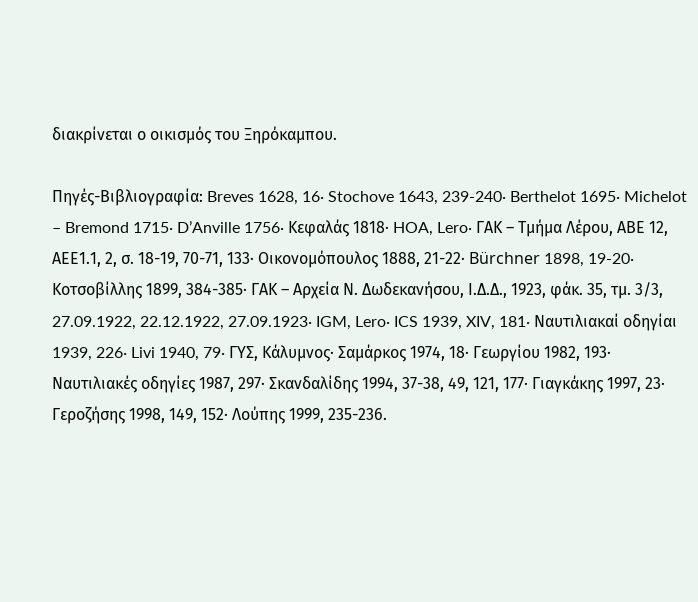διακρίνεται ο οικισμός του Ξηρόκαμπου.

Πηγές-Βιβλιογραφία: Breves 1628, 16· Stochove 1643, 239-240· Berthelot 1695· Michelot – Bremond 1715· D’Anville 1756· Κεφαλάς 1818· HOA, Lero· ΓΑΚ – Τμήμα Λέρου, ΑΒΕ 12, ΑΕΕ1.1, 2, σ. 18-19, 70-71, 133· Οικονομόπουλος 1888, 21-22· Bürchner 1898, 19-20· Κοτσοβίλλης 1899, 384-385· ΓΑΚ – Αρχεία Ν. Δωδεκανήσου, Ι.Δ.Δ., 1923, φάκ. 35, τμ. 3/3, 27.09.1922, 22.12.1922, 27.09.1923· IGM, Lero· ICS 1939, XIV, 181· Ναυτιλιακαί οδηγίαι 1939, 226· Livi 1940, 79· ΓΥΣ, Κάλυμνος· Σαμάρκος 1974, 18· Γεωργίου 1982, 193· Ναυτιλιακές οδηγίες 1987, 297· Σκανδαλίδης 1994, 37-38, 49, 121, 177· Γιαγκάκης 1997, 23· Γεροζήσης 1998, 149, 152· Λούπης 1999, 235-236.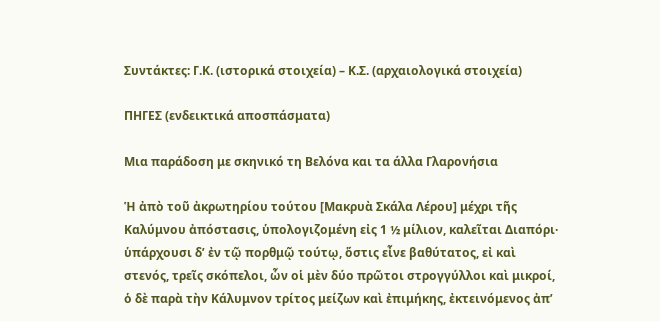Συντάκτες: Γ.Κ. (ιστορικά στοιχεία) – Κ.Σ. (αρχαιολογικά στοιχεία)

ΠHΓΕΣ (ενδεικτικά αποσπάσματα)

Μια παράδοση με σκηνικό τη Βελόνα και τα άλλα Γλαρονήσια

Ἡ ἀπὸ τοῦ ἀκρωτηρίου τούτου [Μακρυὰ Σκάλα Λέρου] μέχρι τῆς Καλύμνου ἀπόστασις, ὑπολογιζομένη εἰς 1 ½ μίλιον, καλεῖται Διαπόρι· ὑπάρχουσι δ’ ἐν τῷ πορθμῷ τούτῳ, ὅστις εἶνε βαθύτατος, εἰ καὶ στενός, τρεῖς σκόπελοι, ὧν οἱ μὲν δύο πρῶτοι στρογγύλλοι καὶ μικροί, ὁ δὲ παρὰ τὴν Κάλυμνον τρίτος μείζων καὶ ἐπιμήκης, ἐκτεινόμενος ἀπ’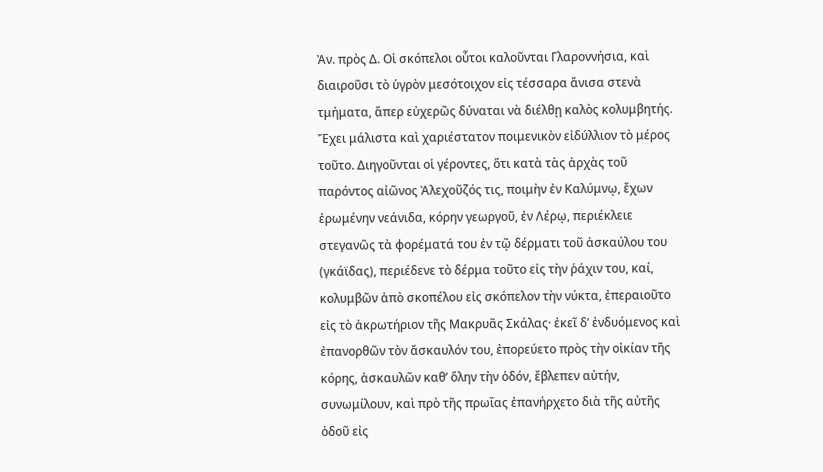Ἀν. πρὸς Δ. Οἱ σκόπελοι οὗτοι καλοῦνται Γλαροννήσια, καὶ διαιροῦσι τὸ ὑγρὸν μεσότοιχον εἰς τέσσαρα ἄνισα στενὰ τμήματα, ἅπερ εὐχερῶς δύναται νὰ διέλθῃ καλὸς κολυμβητής. Ἔχει μάλιστα καὶ χαριέστατον ποιμενικὸν εἰδύλλιον τὸ μέρος τοῦτο. Διηγοῦνται οἱ γέροντες, ὅτι κατὰ τὰς ἀρχὰς τοῦ παρόντος αἰῶνος Ἀλεχοῦζός τις, ποιμὴν ἐν Καλύμνῳ, ἔχων ἐρωμένην νεάνιδα, κόρην γεωργοῦ, ἐν Λέρῳ, περιέκλειε στεγανῶς τὰ φορέματά του ἐν τῷ δέρματι τοῦ ἀσκαύλου του (γκάϊδας), περιέδενε τὸ δέρμα τοῦτο εἰς τὴν ῥάχιν του, καί, κολυμβῶν ἀπὸ σκοπέλου εἰς σκόπελον τὴν νύκτα, ἐπεραιοῦτο εἰς τὸ ἀκρωτήριον τῆς Μακρυᾶς Σκάλας· ἐκεῖ δ’ ἐνδυόμενος καὶ ἐπανορθῶν τὸν ἄσκαυλόν του, ἐπορεύετο πρὸς τὴν οἰκίαν τῆς κόρης, ἀσκαυλῶν καθ’ ὅλην τὴν ὁδόν, ἔβλεπεν αὐτήν, συνωμίλουν, καὶ πρὸ τῆς πρωΐας ἐπανήρχετο διὰ τῆς αὐτῆς ὁδοῦ εἰς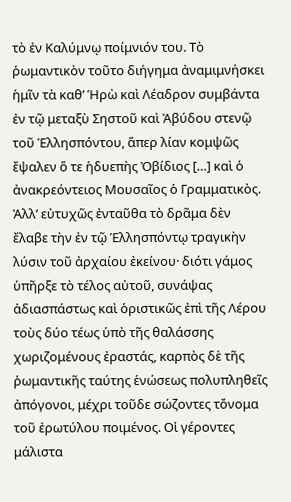τὸ ἐν Καλύμνῳ ποίμνιόν του. Τὸ ῥωμαντικὸν τοῦτο διήγημα ἀναμιμνήσκει ἡμῖν τὰ καθ’ Ἡρὼ καὶ Λέαδρον συμβάντα ἐν τῷ μεταξὺ Σηστοῦ καὶ Ἀβύδου στενῷ τοῦ Ἑλλησπόντου, ἅπερ λίαν κομψῶς ἔψαλεν ὅ τε ἡδυεπὴς Ὀβίδιος […] καὶ ὁ ἀνακρεόντειος Μουσαῖος ὁ Γραμματικὸς. Ἀλλ’ εὐτυχῶς ἐνταῦθα τὸ δρᾶμα δὲν ἔλαβε τὴν ἐν τῷ Ἑλλησπόντῳ τραγικὴν λύσιν τοῦ ἀρχαίου ἐκείνου· διότι γάμος ὑπῆρξε τὸ τέλος αὐτοῦ, συνάψας ἀδιασπάστως καὶ ὁριστικῶς ἐπὶ τῆς Λέρου τοὺς δύο τέως ὑπὸ τῆς θαλάσσης χωριζομένους ἐραστάς, καρπὸς δὲ τῆς ῥωμαντικῆς ταύτης ἑνώσεως πολυπληθεῖς ἀπόγονοι, μέχρι τοῦδε σώζοντες τὄνομα τοῦ ἐρωτύλου ποιμένος. Οἱ γέροντες μάλιστα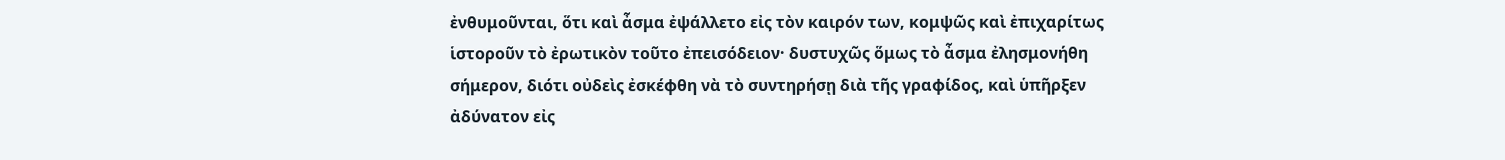ἐνθυμοῦνται, ὅτι καὶ ἆσμα ἐψάλλετο εἰς τὸν καιρόν των, κομψῶς καὶ ἐπιχαρίτως ἱστοροῦν τὸ ἐρωτικὸν τοῦτο ἐπεισόδειον· δυστυχῶς ὅμως τὸ ἆσμα ἐλησμονήθη σήμερον, διότι οὐδεὶς ἐσκέφθη νὰ τὸ συντηρήσῃ διὰ τῆς γραφίδος, καὶ ὑπῆρξεν ἀδύνατον εἰς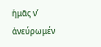ἡμᾶς ν’ ἀνεύρωμέν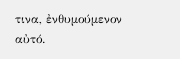τινα, ἐνθυμούμενον αὐτό.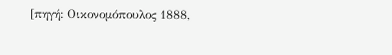[πηγή: Οικονομόπουλος 1888,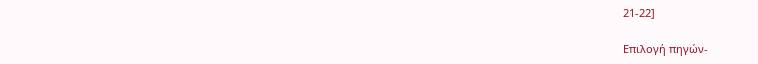21-22]

Επιλογή πηγών-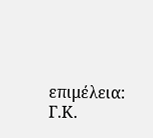επιμέλεια: Γ.Κ.